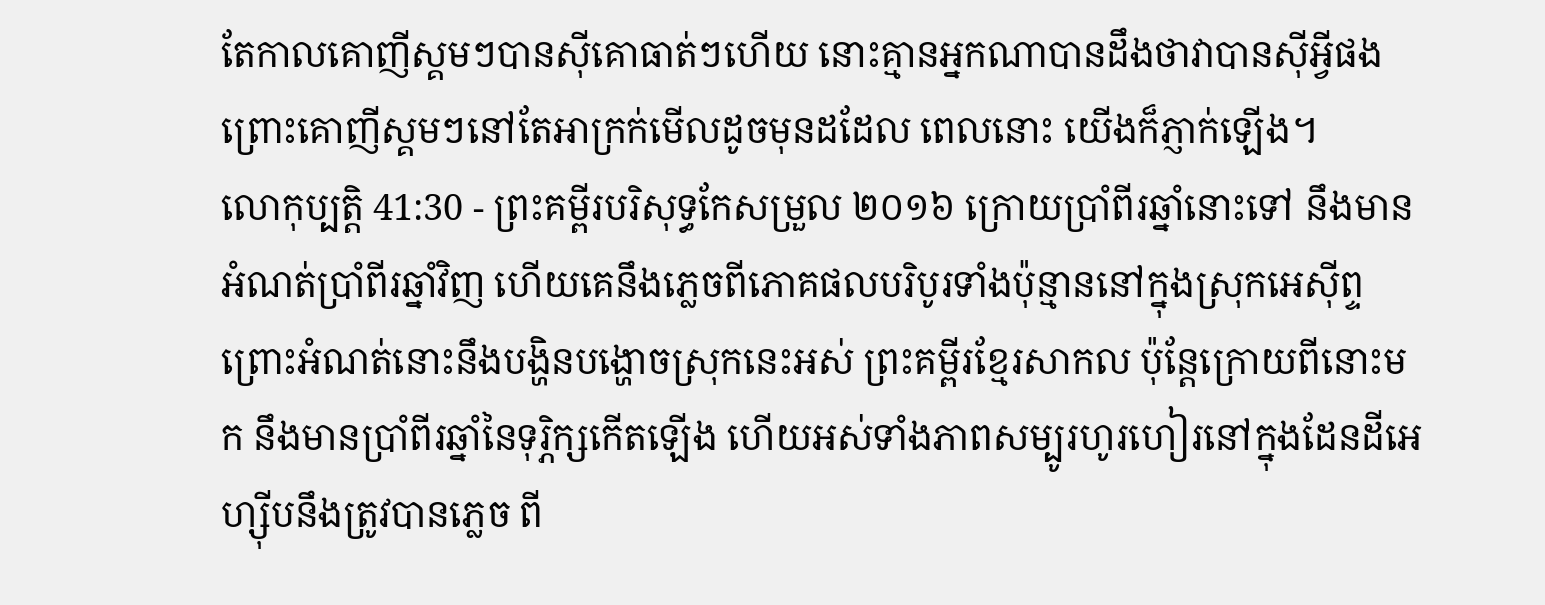តែកាលគោញីស្គមៗបានស៊ីគោធាត់ៗហើយ នោះគ្មានអ្នកណាបានដឹងថាវាបានស៊ីអ្វីផង ព្រោះគោញីស្គមៗនៅតែអាក្រក់មើលដូចមុនដដែល ពេលនោះ យើងក៏ភ្ញាក់ឡើង។
លោកុប្បត្តិ 41:30 - ព្រះគម្ពីរបរិសុទ្ធកែសម្រួល ២០១៦ ក្រោយប្រាំពីរឆ្នាំនោះទៅ នឹងមានអំណត់ប្រាំពីរឆ្នាំវិញ ហើយគេនឹងភ្លេចពីភោគផលបរិបូរទាំងប៉ុន្មាននៅក្នុងស្រុកអេស៊ីព្ទ ព្រោះអំណត់នោះនឹងបង្ហិនបង្ហោចស្រុកនេះអស់ ព្រះគម្ពីរខ្មែរសាកល ប៉ុន្តែក្រោយពីនោះមក នឹងមានប្រាំពីរឆ្នាំនៃទុរ្ភិក្សកើតឡើង ហើយអស់ទាំងភាពសម្បូរហូរហៀរនៅក្នុងដែនដីអេហ្ស៊ីបនឹងត្រូវបានភ្លេច ពី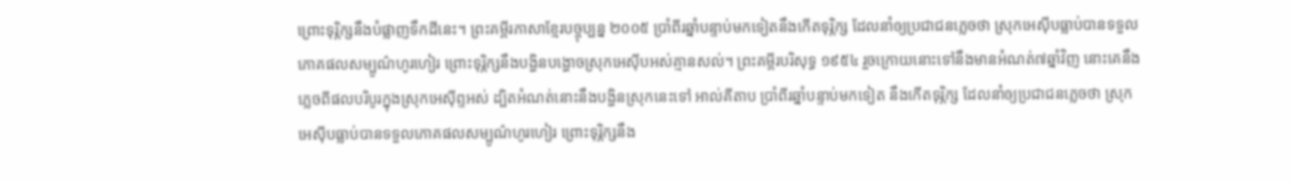ព្រោះទុរ្ភិក្សនឹងបំផ្លាញទឹកដីនេះ។ ព្រះគម្ពីរភាសាខ្មែរបច្ចុប្បន្ន ២០០៥ ប្រាំពីរឆ្នាំបន្ទាប់មកទៀតនឹងកើតទុរ្ភិក្ស ដែលនាំឲ្យប្រជាជនភ្លេចថា ស្រុកអេស៊ីបធ្លាប់បានទទួលភោគផលសម្បូណ៌ហូរហៀរ ព្រោះទុរ្ភិក្សនឹងបង្ហិនបង្ហោចស្រុកអេស៊ីបអស់គ្មានសល់។ ព្រះគម្ពីរបរិសុទ្ធ ១៩៥៤ រួចក្រោយនោះទៅនឹងមានអំណត់៧ឆ្នាំវិញ នោះគេនឹងភ្លេចពីផលបរិបូរក្នុងស្រុកអេស៊ីព្ទអស់ ដ្បិតអំណត់នោះនឹងបង្ហិនស្រុកនេះទៅ អាល់គីតាប ប្រាំពីរឆ្នាំបន្ទាប់មកទៀត នឹងកើតទុរ្ភិក្ស ដែលនាំឲ្យប្រជាជនភ្លេចថា ស្រុកអេស៊ីបធ្លាប់បានទទួលភោគផលសម្បូណ៌ហូរហៀរ ព្រោះទុរ្ភិក្សនឹង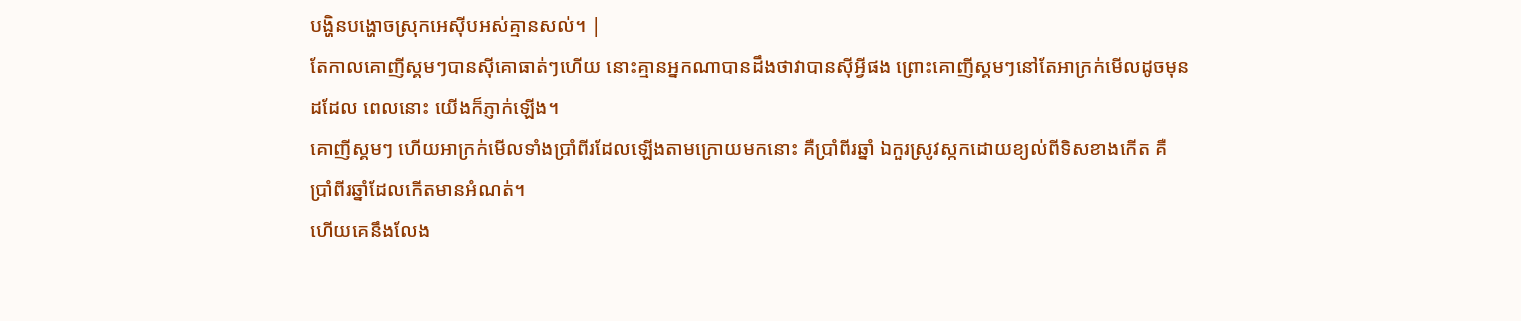បង្ហិនបង្ហោចស្រុកអេស៊ីបអស់គ្មានសល់។ |
តែកាលគោញីស្គមៗបានស៊ីគោធាត់ៗហើយ នោះគ្មានអ្នកណាបានដឹងថាវាបានស៊ីអ្វីផង ព្រោះគោញីស្គមៗនៅតែអាក្រក់មើលដូចមុនដដែល ពេលនោះ យើងក៏ភ្ញាក់ឡើង។
គោញីស្គមៗ ហើយអាក្រក់មើលទាំងប្រាំពីរដែលឡើងតាមក្រោយមកនោះ គឺប្រាំពីរឆ្នាំ ឯកួរស្រូវស្កកដោយខ្យល់ពីទិសខាងកើត គឺប្រាំពីរឆ្នាំដែលកើតមានអំណត់។
ហើយគេនឹងលែង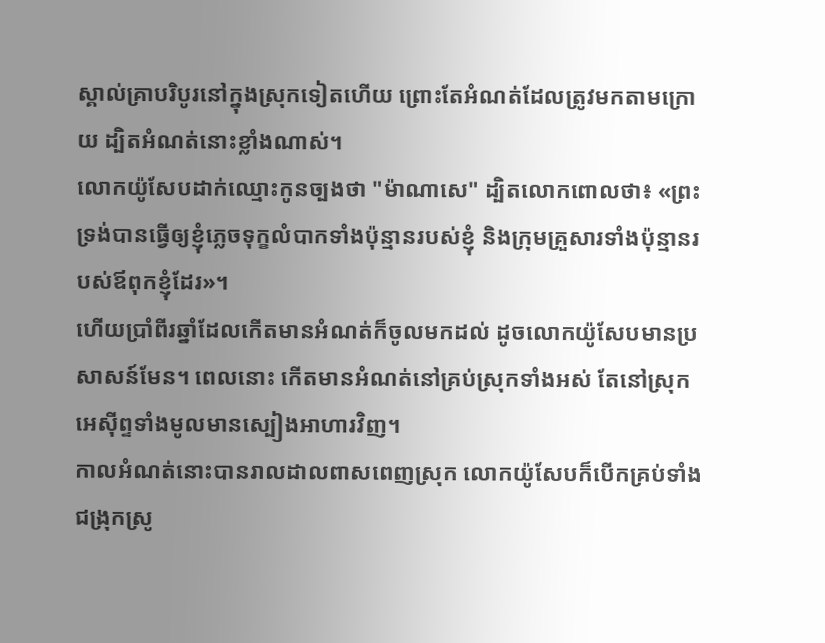ស្គាល់គ្រាបរិបូរនៅក្នុងស្រុកទៀតហើយ ព្រោះតែអំណត់ដែលត្រូវមកតាមក្រោយ ដ្បិតអំណត់នោះខ្លាំងណាស់។
លោកយ៉ូសែបដាក់ឈ្មោះកូនច្បងថា "ម៉ាណាសេ" ដ្បិតលោកពោលថា៖ «ព្រះទ្រង់បានធ្វើឲ្យខ្ញុំភ្លេចទុក្ខលំបាកទាំងប៉ុន្មានរបស់ខ្ញុំ និងក្រុមគ្រួសារទាំងប៉ុន្មានរបស់ឪពុកខ្ញុំដែរ»។
ហើយប្រាំពីរឆ្នាំដែលកើតមានអំណត់ក៏ចូលមកដល់ ដូចលោកយ៉ូសែបមានប្រសាសន៍មែន។ ពេលនោះ កើតមានអំណត់នៅគ្រប់ស្រុកទាំងអស់ តែនៅស្រុកអេស៊ីព្ទទាំងមូលមានស្បៀងអាហារវិញ។
កាលអំណត់នោះបានរាលដាលពាសពេញស្រុក លោកយ៉ូសែបក៏បើកគ្រប់ទាំងជង្រុកស្រូ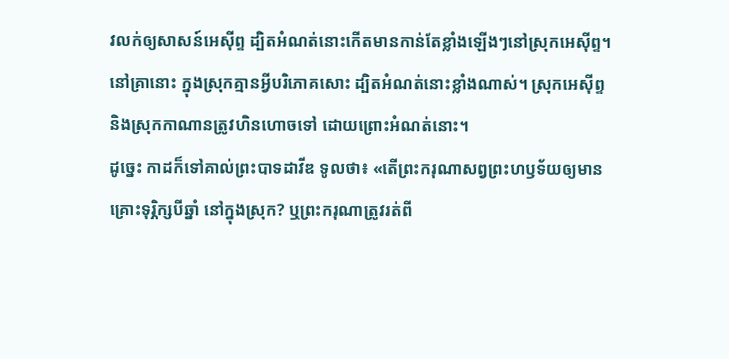វលក់ឲ្យសាសន៍អេស៊ីព្ទ ដ្បិតអំណត់នោះកើតមានកាន់តែខ្លាំងឡើងៗនៅស្រុកអេស៊ីព្ទ។
នៅគ្រានោះ ក្នុងស្រុកគ្មានអ្វីបរិភោគសោះ ដ្បិតអំណត់នោះខ្លាំងណាស់។ ស្រុកអេស៊ីព្ទ និងស្រុកកាណានត្រូវហិនហោចទៅ ដោយព្រោះអំណត់នោះ។
ដូច្នេះ កាដក៏ទៅគាល់ព្រះបាទដាវីឌ ទូលថា៖ «តើព្រះករុណាសព្វព្រះហឫទ័យឲ្យមានគ្រោះទុរ្ភិក្សបីឆ្នាំ នៅក្នុងស្រុក? ឬព្រះករុណាត្រូវរត់ពី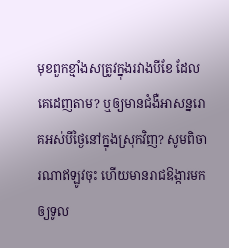មុខពួកខ្មាំងសត្រូវក្នុងរវាងបីខែ ដែលគេដេញតាម? ឬឲ្យមានជំងឺអាសន្នរោគអស់បីថ្ងៃនៅក្នុងស្រុកវិញ? សូមពិចារណាឥឡូវចុះ ហើយមានរាជឱង្ការមក ឲ្យទូល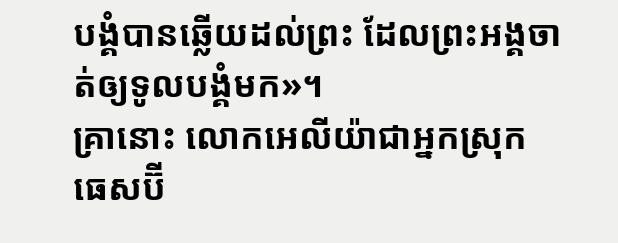បង្គំបានឆ្លើយដល់ព្រះ ដែលព្រះអង្គចាត់ឲ្យទូលបង្គំមក»។
គ្រានោះ លោកអេលីយ៉ាជាអ្នកស្រុកធេសប៊ី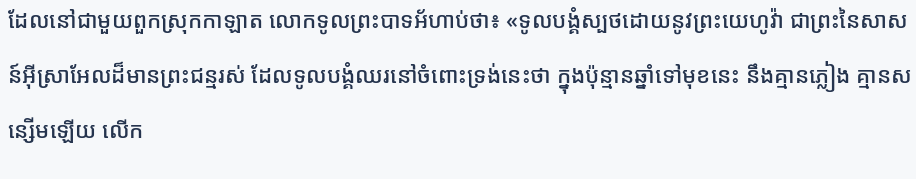ដែលនៅជាមួយពួកស្រុកកាឡាត លោកទូលព្រះបាទអ័ហាប់ថា៖ «ទូលបង្គំស្បថដោយនូវព្រះយេហូវ៉ា ជាព្រះនៃសាសន៍អ៊ីស្រាអែលដ៏មានព្រះជន្មរស់ ដែលទូលបង្គំឈរនៅចំពោះទ្រង់នេះថា ក្នុងប៉ុន្មានឆ្នាំទៅមុខនេះ នឹងគ្មានភ្លៀង គ្មានសន្សើមឡើយ លើក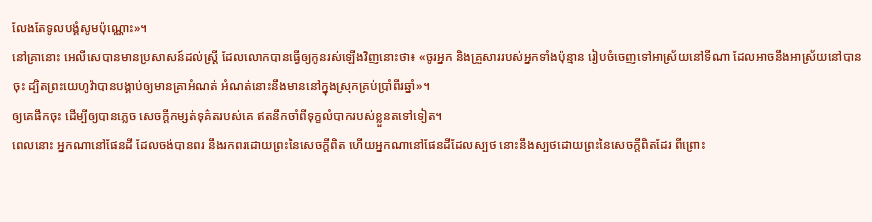លែងតែទូលបង្គំសូមប៉ុណ្ណោះ»។
នៅគ្រានោះ អេលីសេបានមានប្រសាសន៍ដល់ស្ត្រី ដែលលោកបានធ្វើឲ្យកូនរស់ឡើងវិញនោះថា៖ «ចូរអ្នក និងគ្រួសាររបស់អ្នកទាំងប៉ុន្មាន រៀបចំចេញទៅអាស្រ័យនៅទីណា ដែលអាចនឹងអាស្រ័យនៅបានចុះ ដ្បិតព្រះយេហូវ៉ាបានបង្គាប់ឲ្យមានគ្រាអំណត់ អំណត់នោះនឹងមាននៅក្នុងស្រុកគ្រប់ប្រាំពីរឆ្នាំ»។
ឲ្យគេផឹកចុះ ដើម្បីឲ្យបានភ្លេច សេចក្ដីកម្សត់ទុគ៌តរបស់គេ ឥតនឹកចាំពីទុក្ខលំបាករបស់ខ្លួនតទៅទៀត។
ពេលនោះ អ្នកណានៅផែនដី ដែលចង់បានពរ នឹងរកពរដោយព្រះនៃសេចក្ដីពិត ហើយអ្នកណានៅផែនដីដែលស្បថ នោះនឹងស្បថដោយព្រះនៃសេចក្ដីពិតដែរ ពីព្រោះ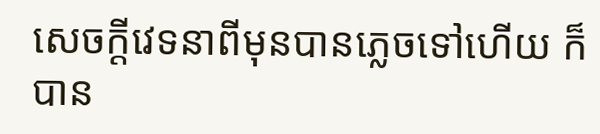សេចក្ដីវេទនាពីមុនបានភ្លេចទៅហើយ ក៏បាន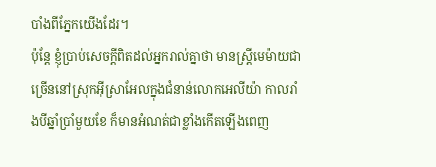បាំងពីភ្នែកយើងដែរ។
ប៉ុន្ដែ ខ្ញុំប្រាប់សេចក្ដីពិតដល់អ្នករាល់គ្នាថា មានស្ត្រីមេម៉ាយជាច្រើននៅស្រុកអ៊ីស្រាអែលក្នុងជំនាន់លោកអេលីយ៉ា កាលរាំងបីឆ្នាំប្រាំមួយខែ ក៏មានអំណត់ជាខ្លាំងកើតឡើងពេញ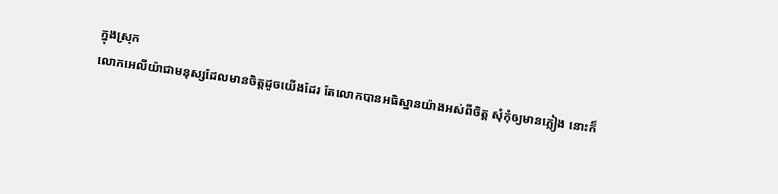ក្នុងស្រុក
លោកអេលីយ៉ាជាមនុស្សដែលមានចិត្តដូចយើងដែរ តែលោកបានអធិស្ឋានយ៉ាងអស់ពីចិត្ត សុំកុំឲ្យមានភ្លៀង នោះក៏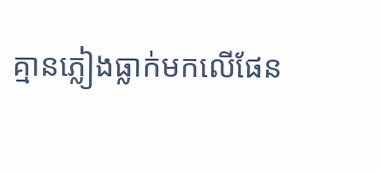គ្មានភ្លៀងធ្លាក់មកលើផែន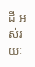ដី អស់រយៈ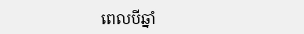ពេលបីឆ្នាំ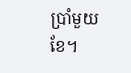ប្រាំមួយខែ។